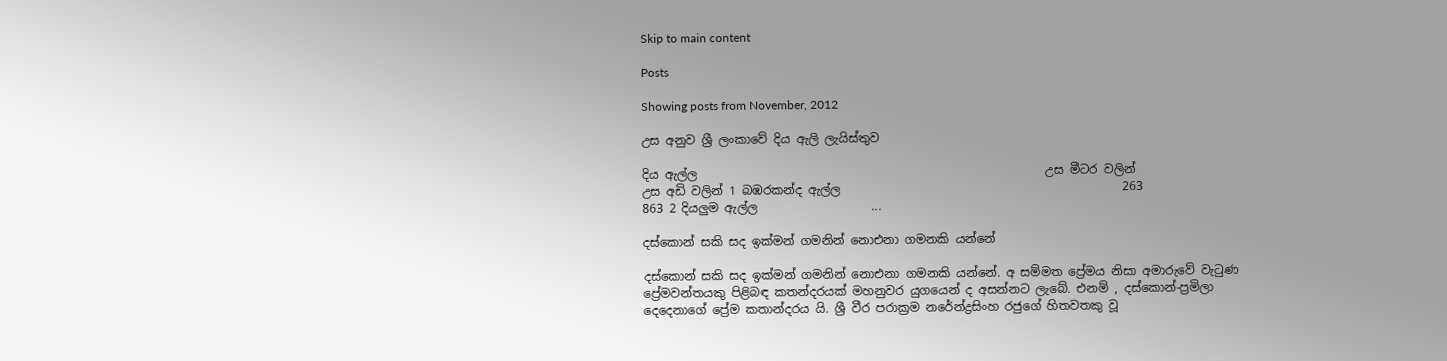Skip to main content

Posts

Showing posts from November, 2012

උස අනුව ශ්‍රී ලංකාවේ දිය ඇලි ලැයිස්තුව

දිය ඇල්ල                                                          උස මීටර වලින්                         උස අඩි වලින් 1 බඹරකන්ද ඇල්ල                                               263                                         863 2 දියලුම ඇල්ල                   ...

දස්කොන් සකි සද ඉක්මන් ගමනින් නොඑනා ගමනකි යන්නේ

දස්කොන් සකි සද ඉක්මන් ගමනින් නොඑනා ගමනකි යන්නේ. අ සම්මත ප්‍රේමය නිසා අමාරුවේ වැටුණ ප්‍රේමවන්තයකු පිළිබඳ කතන්දරයක්‌ මහනුවර යුගයෙන් ද අසන්නට ලැබේ. එනම් , දස්‌කොන්-ප්‍රමිලා දෙදෙනාගේ ප්‍රේම කතාන්දරය යි. ශ්‍රී වීර පරාක්‍රම නරේන්ද්‍රසිංහ රජුගේ හිතවතකු වූ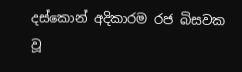දස්‌කොන් අදිකාරම රජ බිසවක වූ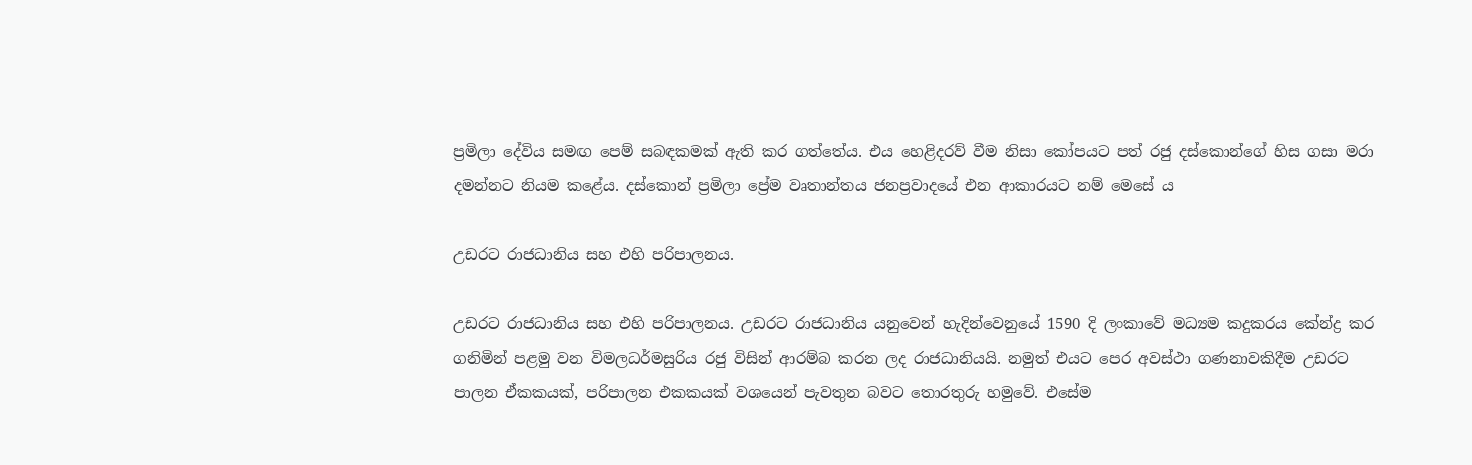ප්‍රමිලා දේවිය සමඟ පෙම් සබඳකමක්‌ ඇති කර ගත්තේය. එය හෙළිදරව් වීම නිසා කෝපයට පත් රජු දස්‌කොන්ගේ හිස ගසා මරා දමන්නට නියම කළේය. දස්කොන් ප්‍රමිලා ප්‍රේම වෘතාන්තය ජනප්‍රවාදයේ එන ආකාරයට නම් මෙසේ ය

උඩරට රාජධානිය සහ එහි පරිපාලනය.

උඩරට රාජධානිය සහ එහි පරිපාලනය. උඩරට රාජධානිය යනුවෙන් හැදින්වෙනුයේ 1590 දි ලංකාවේ මධ්‍යම කදුකරය කේන්ද්‍ර කර ගනිමින් පළමු වන විමලධර්මසුරිය රජු විසින් ආරම්බ කරන ලද රාජධානියයි. නමුත් එයට පෙර අවස්ථා ගණනාවකිදීම උඩරට පාලන ඒකකයක්, පරිපාලන එකකයක් වශයෙන් පැවතුන බවට තොරතුරු හමුවේ. එසේම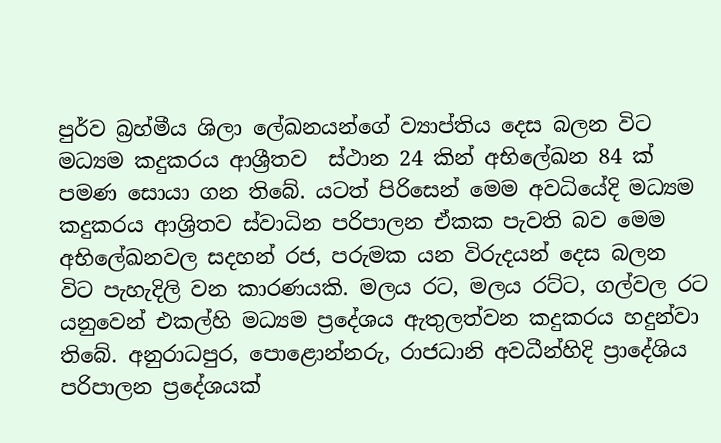පුර්ව බ්‍රහ්මීය ශිලා ලේඛනයන්ගේ ව්‍යාප්තිය දෙස බලන විට මධ්‍යම කදුකරය ආශ්‍රීතව  ස්ථාන 24 කින් අභිලේඛන 84 ක් පමණ සොයා ගන තිබේ. යටත් පිරිසෙන් මෙම අවධියේදි මධ්‍යම කදුකරය ආශ්‍රිතව ස්වාධින පරිපාලන ඒකක පැවති බව මෙම අභිලේඛනවල සදහන් රජ, පරුමක යන විරුදයන් දෙස බලන විට පැහැදිලි වන කාරණයකි. මලය රට, මලය රට්ට, ගල්වල රට යනුවෙන් එකල්හි මධ්‍යම ප්‍රදේශය ඇතුලත්වන කදුකරය හදුන්වා තිබේ. අනුරාධපුර, පොළොන්නරු, රාජධානි අවධීන්හිදි ප්‍රාදේශිය පරිපාලන ප්‍රදේශයක්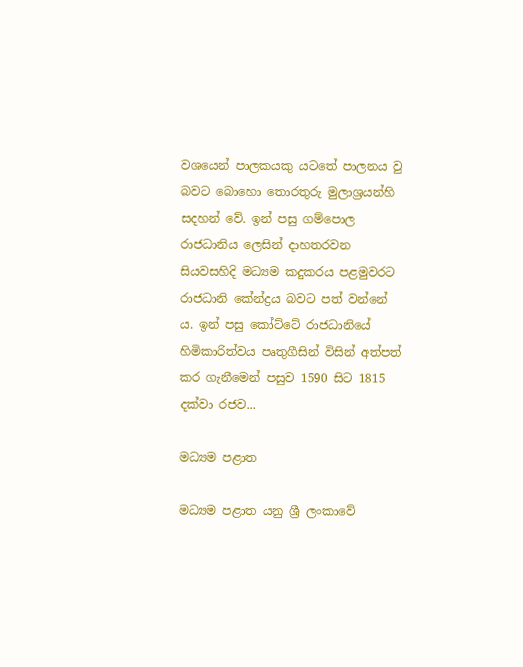වශයෙන් පාලකයකු යටතේ පාලනය වු බවට බොහො තොරතුරු මුලාශ්‍රයන්හි සදහන් වේ. ඉන් පසු ගම්පොල රාජධානිය ලෙසින් දාහතරවන සියවසහිදි මධ්‍යම කදුකරය පළමුවරට රාජධානි කේන්ද්‍රය බවට පත් වන්නේ ය. ඉන් පසු කෝට්ටේ රාජධානියේ හිමිකාරිත්වය පෘතුගීසින් විසින් අත්පත් කර ගැනීමෙන් පසුව 1590 සිට 1815 දක්වා රජව...

මධ්‍යම පළාත

මධ්‍යම පළාත යනු ශ්‍රී ලංකාවේ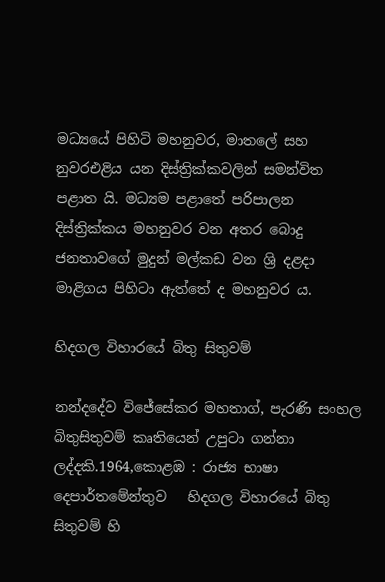මධ්‍යයේ පිහිටි මහනුවර, මාතලේ සහ නුවරඑළිය යන දිස්ත්‍රික්කවලින් සමන්විත පළාත යි. මධ්‍යම පළාතේ පරිපාලන දිස්ත්‍රික්කය මහනුවර වන අතර බොදු ජනතාවගේ මුදුන් මල්කඩ වන ශ්‍රි දළදා මාළිගය පිහිටා ඇත්තේ ද මහනුවර ය.

හිදගල විහාරයේ බිතු සිතුවම්

නන්දදේව විජේසේකර මහතාග්, පැරණි සංහල බිතුසිතුවම් කෘතියෙන් උපුටා ගන්නා ලද්දකි.1964,කොළඹ : රාජ්‍ය භාෂා දෙපාර්තමේන්තුව   හිදගල විහාරයේ බිතු සිතුවම් හි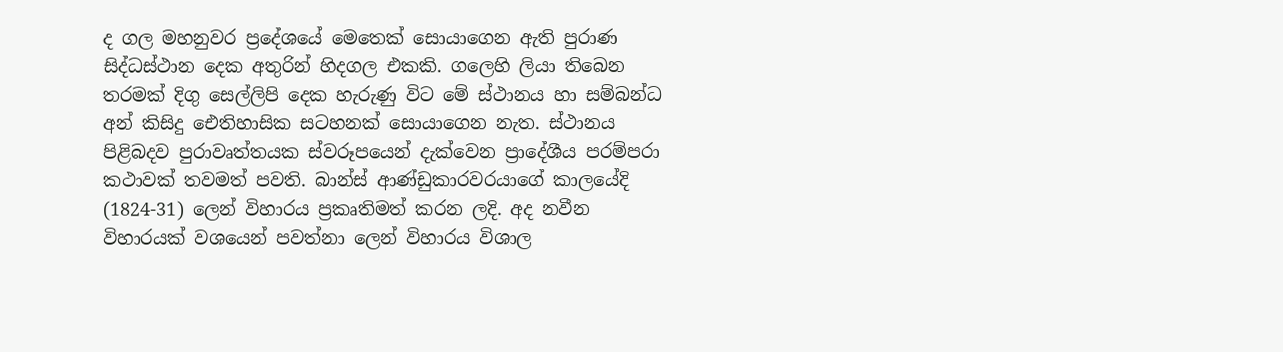ද ගල මහනුවර ප්‍රදේශයේ මෙතෙක් සොයාගෙන ඇති පුරාණ සිද්ධස්ථාන දෙක අතුරින් හිදගල එකකි. ගලෙහි ලියා තිබෙන තරමක් දිගු සෙල්ලිපි දෙක හැරුණු විට මේ ස්ථානය හා සම්බන්ධ අන් කිසිදු ඓතිහාසික සටහනක් සොයාගෙන නැත. ස්ථානය පිළිබදව පුරාවෘත්තයක ස්වරූපයෙන් දැක්වෙන ප්‍රාදේශීය පරම්පරා කථාවක් තවමත් පවති. බාන්ස් ආණ්ඩුකාරවරයාගේ කාලයේදි (1824-31) ලෙන් විහාරය ප්‍රකෘතිමත් කරන ලදි. අද නවීන විහාරයක් වශයෙන් පවත්නා ලෙන් විහාරය විශාල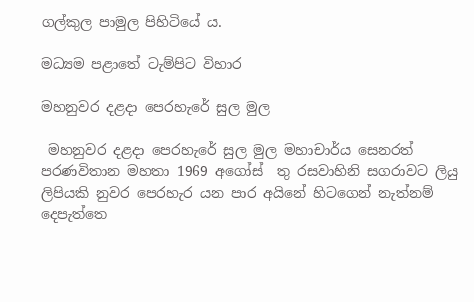ගල්කුල පාමුල පිහිටියේ ය.

මධ්‍යම පළාතේ ටැම්පිට විහාර

මහනුවර දළදා පෙරහැරේ සුල මුල

 මහනුවර දළදා පෙරහැරේ සුල මුල මහාචාර්ය සෙනරත් පරණවිතාන මහතා 1969 අගෝස් ‌ තු රසවාහිනි සගරාවට ලියු ලිපියකි නුවර පෙරහැර යන පාර අයිනේ හිටගෙන් නැත්නම් දෙපැත්තෙ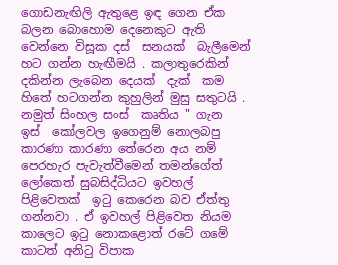ගොඩනැඟිලි ඇතුළෙ ඉඳ ගෙන ඒක බලන බොහොම දෙනෙකුට ඇති වෙන්නෙ විසූක දස් ‌ සනයක් ‌ බැලීමෙන් හට ගන්න හැඟීමයි . කලාතුරෙකින් දකින්න ලැබෙන දෙයක් ‌ දැක් ‌ කම හිතේ හටගන්න කුහුලින් මුසු සතුටයි . නමුත් සිංහල සංස් ‌ කෘතිය " ගැන ඉස් ‌ කෝලවල ඉගෙනුම් නොලබපු කාරණා කාරණා තේරෙන අය නම් පෙරහැර පැවැත්වීමෙන් තමන්ගේත් ලෝකෙත් සුබසිද්ධියට ඉවහල් පිළිවෙතක් ‌ ඉටු කෙරෙන බව ඒත්තු ගන්නවා . ඒ ඉවහල් පිළිවෙත නියම කාලෙට ඉටු නොකළොත් රටේ ගමේ කාටත් අනිටු විපාක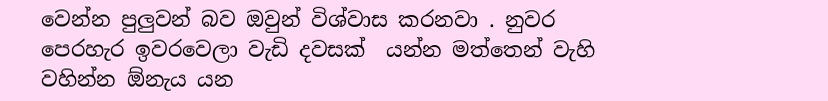වෙන්න පුලුවන් බව ඔවුන් විශ්වාස කරනවා . නුවර පෙරහැර ඉවරවෙලා වැඩි දවසක් ‌ යන්න මත්තෙන් වැහි වහින්න ඕනැය යන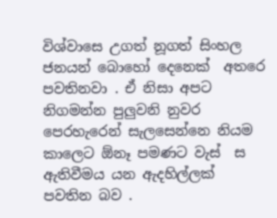විශ්වාසෙ උගත් නූගත් සිංහල ජනයන් බොහෝ දෙනෙක් ‌ අතරෙ පවතිනවා . ඒ නිසා අපට නිගමන්න පුලුවනි නුවර පෙරහැරෙන් සැලසෙන්නෙ නියම කාලෙට ඕනෑ පමණට වැස් ‌ ස ඇතිවීමය යන ඇදහිල්ලක් ‌ පවතින බව .